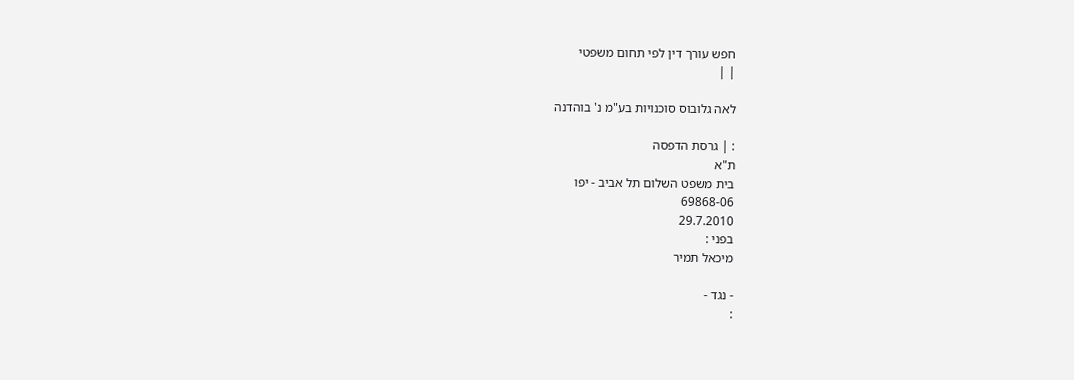חפש עורך דין לפי תחום משפטי
| |

לאה גלובוס סוכנויות בע"מ נ' בוהדנה

: | גרסת הדפסה
ת"א
בית משפט השלום תל אביב - יפו
69868-06
29.7.2010
בפני :
מיכאל תמיר

- נגד -
: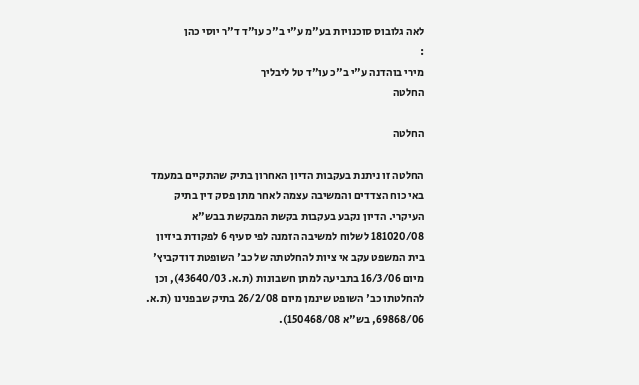לאה גלובוס סוכנויות בע"מ ע"י ב"כ עו"ד ד"ר יוסי כהן
:
מירי בוהדנה ע"י ב"כ עו"ד טל ליבליך
החלטה

החלטה

החלטה זו ניתנת בעקבות הדיון האחרון בתיק שהתקיים במעמד באי כוח הצדדים והמשיבה עצמה לאחר מתן פסק דין בתיק העיקרי. הדיון נקבע בעקבות בקשת המבקשת בבש"א 181020/08 לשלוח למשיבה הזמנה לפי סעיף 6 לפקודת ביזיון בית המשפט עקב אי ציות להחלטתה של כב' השופטת דודקביץ' מיום 16/3/06 בתביעה למתן חשבונות (ת.א. 43640/03), וכן להחלטתו כב' השופט שינמן מיום 26/2/08 בתיק שבפנינו (ת.א. 69868/06, בש"א 150468/08).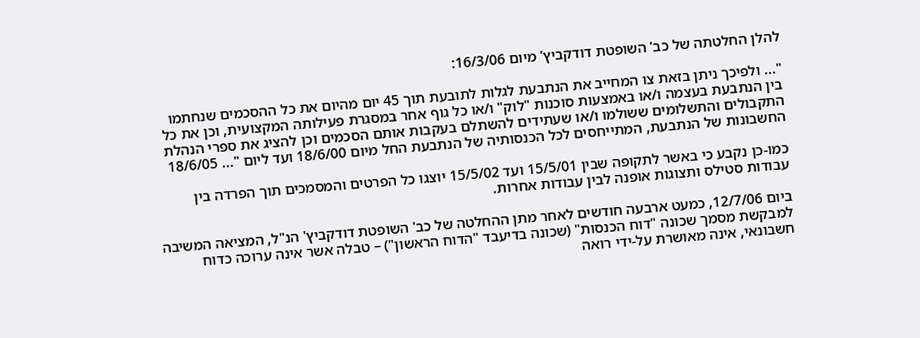להלן החלטתה של כב' השופטת דודקביץ' מיום 16/3/06:

"... ולפיכך ניתן בזאת צו המחייב את הנתבעת לגלות לתובעת תוך 45 יום מהיום את כל ההסכמים שנחתמו בין הנתבעת בעצמה ו/או באמצעות סוכנות "לוק" ו/או כל גוף אחר במסגרת פעילותה המקצועית, וכן את כל התקבולים והתשלומים ששולמו ו/או שעתידים להשתלם בעקבות אותם הסכמים וכן להציג את ספרי הנהלת החשבונות של הנתבעת, המתייחסים לכל הכנסותיה של הנתבעת החל מיום 18/6/00 ועד ליום "... 18/6/05

כמו-כן נקבע כי באשר לתקופה שבין 15/5/01 ועד 15/5/02 יוצגו כל הפרטים והמסמכים תוך הפרדה בין עבודות סטילס ותצוגות אופנה לבין עבודות אחרות.

ביום 12/7/06, כמעט ארבעה חודשים לאחר מתן ההחלטה של כב' השופטת דודקביץ' הנ"ל, המציאה המשיבה למבקשת מסמך שכונה "דוח הכנסות" (שכונה בדיעבד "הדוח הראשון") – טבלה אשר אינה ערוכה כדוח חשבונאי, אינה מאושרת על-ידי רואה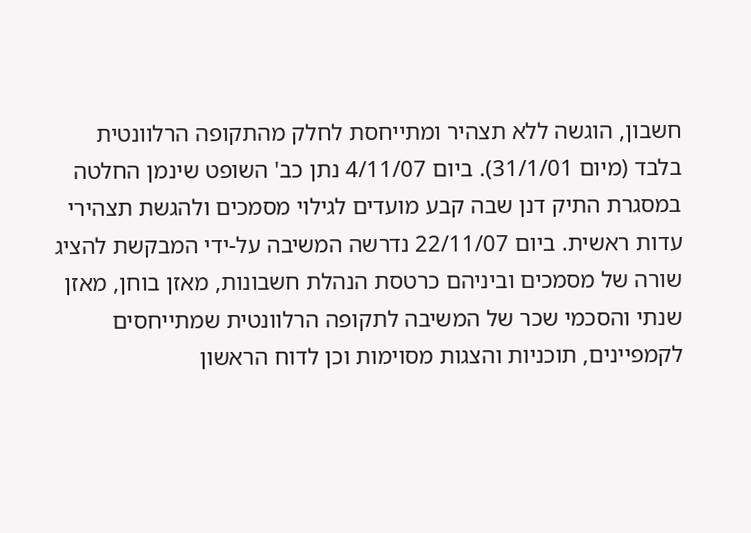חשבון, הוגשה ללא תצהיר ומתייחסת לחלק מהתקופה הרלוונטית בלבד (מיום 31/1/01). ביום 4/11/07 נתן כב' השופט שינמן החלטה במסגרת התיק דנן שבה קבע מועדים לגילוי מסמכים ולהגשת תצהירי עדות ראשית. ביום 22/11/07 נדרשה המשיבה על-ידי המבקשת להציג שורה של מסמכים וביניהם כרטסת הנהלת חשבונות, מאזן בוחן, מאזן שנתי והסכמי שכר של המשיבה לתקופה הרלוונטית שמתייחסים לקמפיינים, תוכניות והצגות מסוימות וכן לדוח הראשון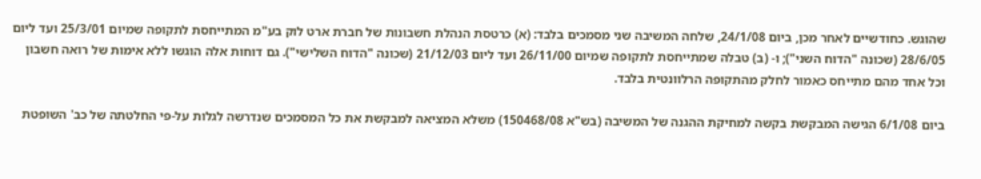שהוגש. כחודשיים לאחר מכן, ביום 24/1/08, שלחה המשיבה שני מסמכים בלבד: (א) כרטסת הנהלת חשבונות של חברת ארט לוק בע"מ המתייחסת לתקופה שמיום 25/3/01 ועד ליום 28/6/05 (שכונה "הדוח השני"); ו- (ב) טבלה שמתייחסת לתקופה שמיום 26/11/00 ועד ליום 21/12/03 (שכונה "הדוח השלישי"). גם דוחות אלה הוגשו ללא אימות של רואה חשבון וכל אחד מהם מתייחס כאמור לחלק מהתקופה הרלוונטית בלבד.

ביום 6/1/08 הגישה המבקשת בקשה למחיקת ההגנה של המשיבה (בש"א 150468/08) משלא המציאה למבקשת את כל המסמכים שנדרשה לגלות על-פי החלטתה של כב' השופטת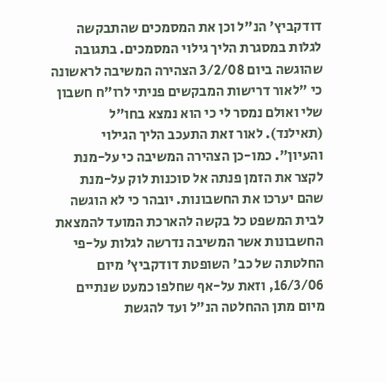דודקביץ' הנ"ל וכן את המסמכים שהתבקשה לגלות במסגרת הליך גילוי המסמכים. בתגובה שהוגשה ביום 3/2/08 הצהירה המשיבה לראשונה כי "לאור דרישות המבקשים פניתי לרו"ח חשבון שלי ואולם נמסר לי כי הוא נמצא בחו"ל (תאילנד). לאור זאת התעכב הליך הגילוי והעיון". כמו-כן הצהירה המשיבה כי על-מנת לקצר את הזמן פנתה אל סוכנות לוק על-מנת שהם יערכו את החשבונות. יובהר כי לא הוגשה לבית המשפט כל בקשה להארכת המועד להמצאת החשבונות אשר המשיבה נדרשה לגלות על-פי החלטתה של כב' השופטת דודקביץ' מיום 16/3/06, וזאת על-אף שחלפו כמעט שנתיים מיום מתן ההחלטה הנ"ל ועד להגשת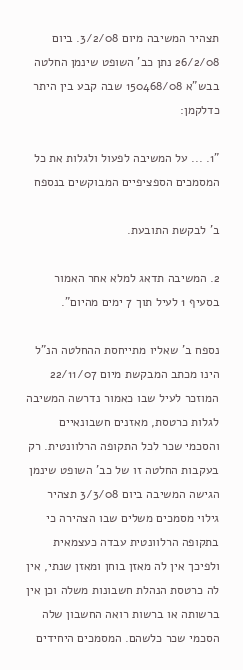תצהיר המשיבה מיום 3/2/08. ביום 26/2/08 נתן כב' השופט שינמן החלטה בבש"א 150468/08 שבה קבע בין היתר כדלקמן:

"1. ... על המשיבה לפעול ולגלות את כל המסמכים הספציפיים המבוקשים בנספח

ב' לבקשת התובעת.

2. המשיבה תדאג למלא אחר האמור בסעיף 1 לעיל תוך 7 ימים מהיום".

נספח ב' שאליו מתייחסת ההחלטה הנ"ל הינו מכתב המבקשת מיום 22/11/07 המוזכר לעיל שבו כאמור נדרשה המשיבה לגלות כרטסת, מאזנים חשבונאיים והסכמי שכר לכל התקופה הרלוונטית. רק בעקבות החלטה זו של כב' השופט שינמן הגישה המשיבה ביום 3/3/08 תצהיר גילוי מסמכים משלים שבו הצהירה כי בתקופה הרלוונטית עבדה כעצמאית ולפיכך אין לה מאזן בוחן ומאזן שנתי, אין לה כרטסת הנהלת חשבונות משלה וכן אין ברשותה או ברשות רואה החשבון שלה הסכמי שכר כלשהם. המסמכים היחידים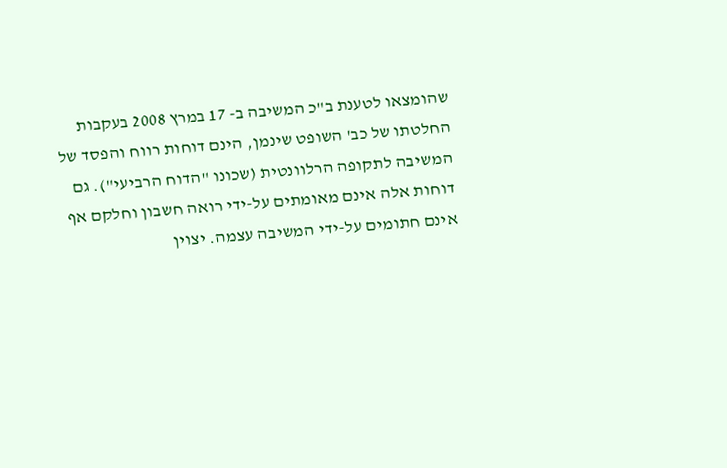שהומצאו לטענת ב"כ המשיבה ב- 17 במרץ 2008 בעקבות החלטתו של כב' השופט שינמן, הינם דוחות רווח והפסד של המשיבה לתקופה הרלוונטית (שכונו "הדוח הרביעי"). גם דוחות אלה אינם מאומתים על-ידי רואה חשבון וחלקם אף אינם חתומים על-ידי המשיבה עצמה. יצוין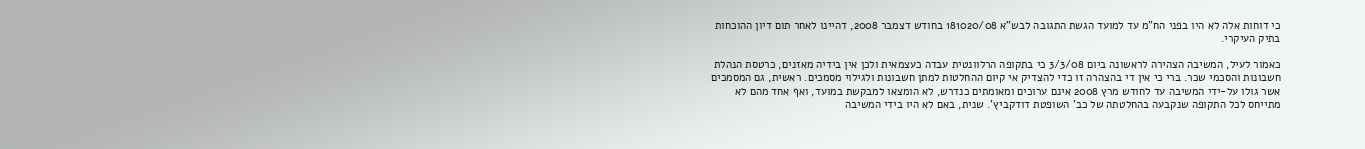כי דוחות אלה לא היו בפני הח"מ עד למועד הגשת התגובה לבש"א 181020/08 בחודש דצמבר 2008, דהיינו לאחר תום דיון ההוכחות בתיק העיקרי.

כאמור לעיל, המשיבה הצהירה לראשונה ביום 3/3/08 כי בתקופה הרלוונטית עבדה כעצמאית ולכן אין בידיה מאזנים, כרטסת הנהלת חשבונות והסכמי שכר. ברי כי אין די בהצהרה זו כדי להצדיק אי קיום ההחלטות למתן חשבונות ולגילוי מסמכים. ראשית, גם המסמכים אשר גולו על-ידי המשיבה עד לחודש מרץ 2008 אינם ערוכים ומאומתים כנדרש, לא הומצאו למבקשת במועד, ואף אחד מהם לא מתייחס לכל התקופה שנקבעה בהחלטתה של כב' השופטת דודקביץ'. שנית, באם לא היו בידי המשיבה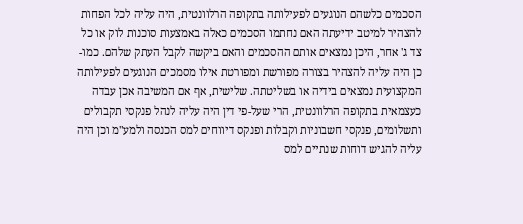הסכמים כלשהם הנוגעים לפעילותה בתקופה הרלוונטית, היה עליה לכל הפחות להצהיר למיטב ידיעתה האם נחתמו הסכמים כאלה באמצעות סוכנות לוק או כל צד ג' אחר, היכן נמצאים אותם ההסכמים והאם ביקשה לקבל העתק שלהם. כמו-כן היה עליה להצהיר בצורה מפורשת ומפורטת אילו מסמכים הנוגעים לפעילותה המקצועית נמצאים בידיה או בשליטתה. שלישית, אף אם המשיבה אכן עבדה כעצמאית בתקופה הרלוונטית, הרי שעל-פי דין היה עליה לנהל פנקסי תקבולים ותשלומים, פנקסי חשבוניות וקבלות ופנקס דיווחים למס הכנסה ולמע"מ וכן היה עליה להגיש דוחות שנתיים למס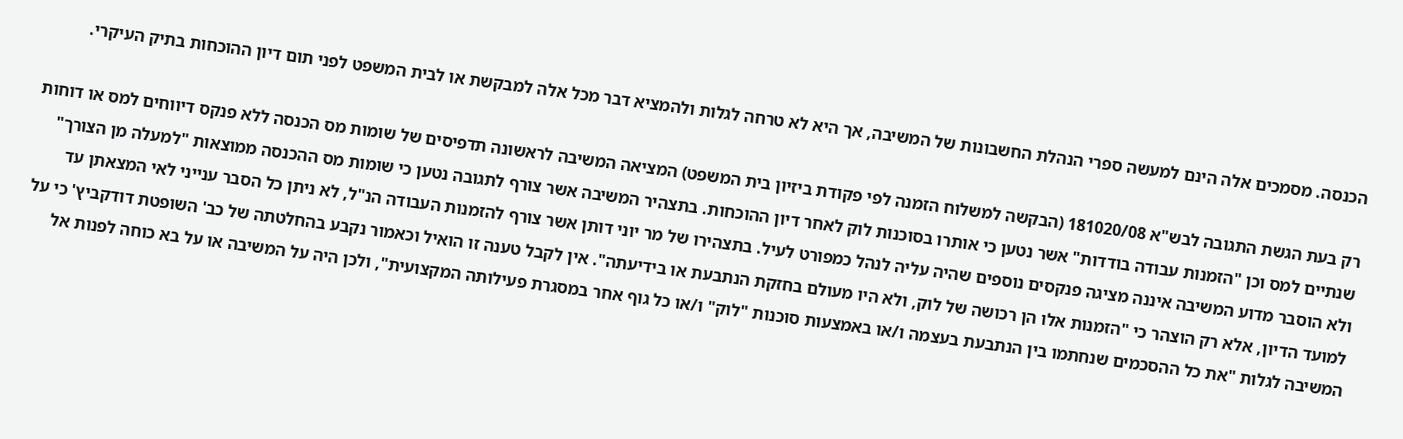הכנסה. מסמכים אלה הינם למעשה ספרי הנהלת החשבונות של המשיבה, אך היא לא טרחה לגלות ולהמציא דבר מכל אלה למבקשת או לבית המשפט לפני תום דיון ההוכחות בתיק העיקרי.

רק בעת הגשת התגובה לבש"א 181020/08 (הבקשה למשלוח הזמנה לפי פקודת ביזיון בית המשפט) המציאה המשיבה לראשונה תדפיסים של שומות מס הכנסה ללא פנקס דיווחים למס או דוחות שנתיים למס וכן "הזמנות עבודה בודדות" אשר נטען כי אותרו בסוכנות לוק לאחר דיון ההוכחות. בתצהיר המשיבה אשר צורף לתגובה נטען כי שומות מס ההכנסה ממוצאות "למעלה מן הצורך" ולא הוסבר מדוע המשיבה איננה מציגה פנקסים נוספים שהיה עליה לנהל כמפורט לעיל. בתצהירו של מר יוני דותן אשר צורף להזמנות העבודה הנ"ל, לא ניתן כל הסבר ענייני לאי המצאתן עד למועד הדיון, אלא רק הוצהר כי "הזמנות אלו הן רכושה של לוק, ולא היו מעולם בחזקת הנתבעת או בידיעתה". אין לקבל טענה זו הואיל וכאמור נקבע בהחלטתה של כב' השופטת דודקביץ' כי על המשיבה לגלות "את כל ההסכמים שנחתמו בין הנתבעת בעצמה ו/או באמצעות סוכנות "לוק" ו/או כל גוף אחר במסגרת פעילותה המקצועית", ולכן היה על המשיבה או על בא כוחה לפנות אל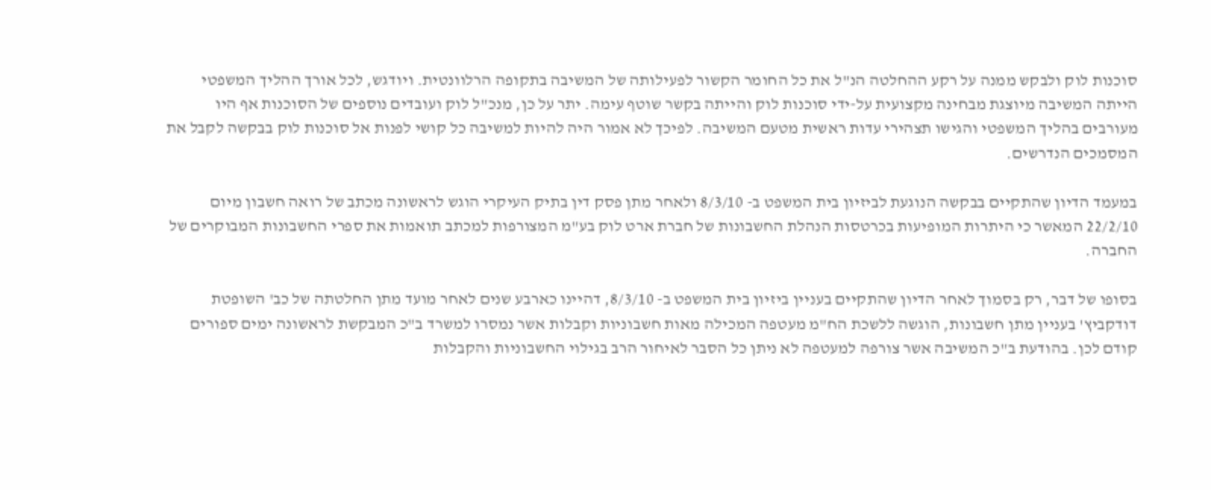סוכנות לוק ולבקש ממנה על רקע ההחלטה הנ"ל את כל החומר הקשור לפעילותה של המשיבה בתקופה הרלוונטית. ויודגש, לכל אורך ההליך המשפטי הייתה המשיבה מיוצגת מבחינה מקצועית על-ידי סוכנות לוק והייתה בקשר שוטף עימה. יתר על כן, מנכ"ל לוק ועובדים נוספים של הסוכנות אף היו מעורבים בהליך המשפטי והגישו תצהירי עדות ראשית מטעם המשיבה. לפיכך לא אמור היה להיות למשיבה כל קושי לפנות אל סוכנות לוק בבקשה לקבל את המסמכים הנדרשים.

במעמד הדיון שהתקיים בבקשה הנוגעת לביזיון בית המשפט ב- 8/3/10 ולאחר מתן פסק דין בתיק העיקרי הוגש לראשונה מכתב של רואה חשבון מיום 22/2/10 המאשר כי היתרות המופיעות בכרטסות הנהלת החשבונות של חברת ארט לוק בע"מ המצורפות למכתב תואמות את ספרי החשבונות המבוקרים של החברה.

בסופו של דבר, רק בסמוך לאחר הדיון שהתקיים בעניין ביזיון בית המשפט ב- 8/3/10, דהיינו כארבע שנים לאחר מועד מתן החלטתה של כב' השופטת דודקביץ' בעניין מתן חשבונות, הוגשה ללשכת הח"מ מעטפה המכילה מאות חשבוניות וקבלות אשר נמסרו למשרד ב"כ המבקשת לראשונה ימים ספורים קודם לכן. בהודעת ב"כ המשיבה אשר צורפה למעטפה לא ניתן כל הסבר לאיחור הרב בגילוי החשבוניות והקבלות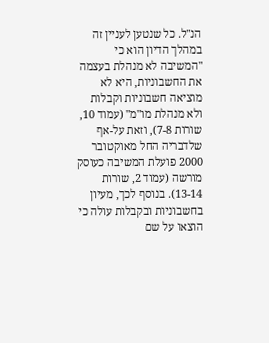הנ"ל. כל שנטען לעניין זה במהלך הדיון הוא כי "המשיבה לא מנהלת בעצמה את החשבוניות, היא לא מוציאה חשבוניות וקבלות ולא מנהלת מו"מ" (עמוד 10, שורות 7-8), וזאת על-אף שלדבריה החל מאוקטובר 2000 פועלת המשיבה כעוסק מורשה (עמוד 2, שורות 13-14). בנוסף לכך, מעיון בחשבוניות ובקבלות עולה כי הוצאו על שם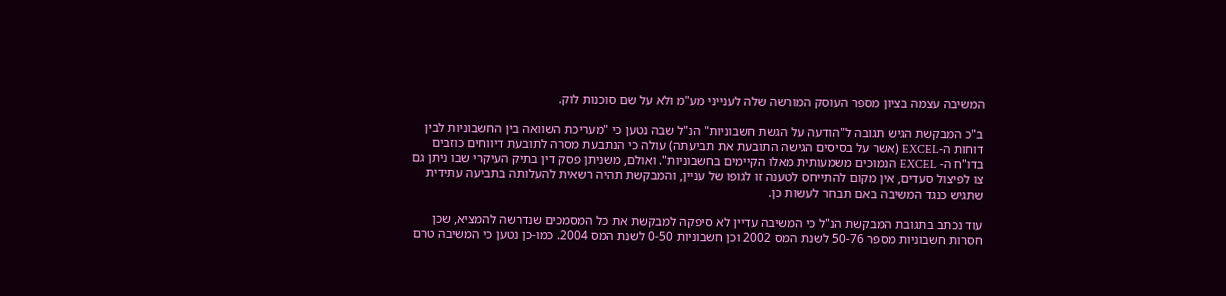המשיבה עצמה בציון מספר העוסק המורשה שלה לענייני מע"מ ולא על שם סוכנות לוק.

ב"כ המבקשת הגיש תגובה ל"הודעה על הגשת חשבוניות" הנ"ל שבה נטען כי "מעריכת השוואה בין החשבוניות לבין דוחות ה-EXCEL (אשר על בסיסים הגישה התובעת את תביעתה) עולה כי הנתבעת מסרה לתובעת דיווחים כוזבים בדו"ח ה- EXCEL הנמוכים משמעותית מאלו הקיימים בחשבוניות". ואולם, משניתן פסק דין בתיק העיקרי שבו ניתן גם צו לפיצול סעדים, אין מקום להתייחס לטענה זו לגופו של עניין, והמבקשת תהיה רשאית להעלותה בתביעה עתידית שתגיש כנגד המשיבה באם תבחר לעשות כן.

עוד נכתב בתגובת המבקשת הנ"ל כי המשיבה עדיין לא סיפקה למבקשת את כל המסמכים שנדרשה להמציא, שכן חסרות חשבוניות מספר 50-76 לשנת המס 2002 וכן חשבוניות 0-50 לשנת המס 2004. כמו-כן נטען כי המשיבה טרם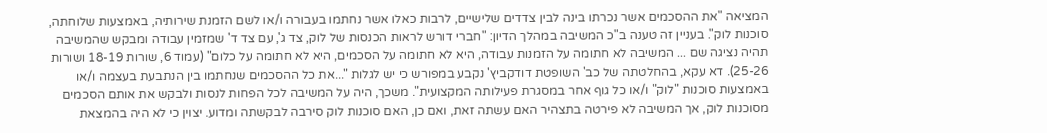המציאה "את ההסכמים אשר נכרתו בינה לבין צדדים שלישיים, לרבות כאלו אשר נחתמו בעבורה ו/או לשם הזמנת שירותיה, באמצעות שלוחתה, סוכנות לוק". בעניין זה טענה ב"כ המשיבה במהלך הדיון: "חברי דורש לראות הכנסות של לוק, צד ג', עם צד ד' שמזמין עבודה ומבקש שהמשיבה תהיה נציגה שם ... המשיבה לא חתומה על הזמנות עבודה, היא לא חתומה על הסכמים, היא לא חתומה על כלום" (עמוד 6, שורות 18-19 ושורות 25-26). דא עקא, בהחלטתה של כב' השופטת דודקביץ' נקבע במפורש כי יש לגלות "...את כל ההסכמים שנחתמו בין הנתבעת בעצמה ו/או באמצעות סוכנות "לוק" ו/או כל גוף אחר במסגרת פעילותה המקצועית". משכך, היה על המשיבה לכל הפחות לנסות ולבקש את אותם הסכמים מסוכנות לוק, אך המשיבה לא פירטה בתצהיר האם עשתה זאת, ואם כן, האם סוכנות לוק סירבה לבקשתה ומדוע. יצוין כי לא היה בהמצאת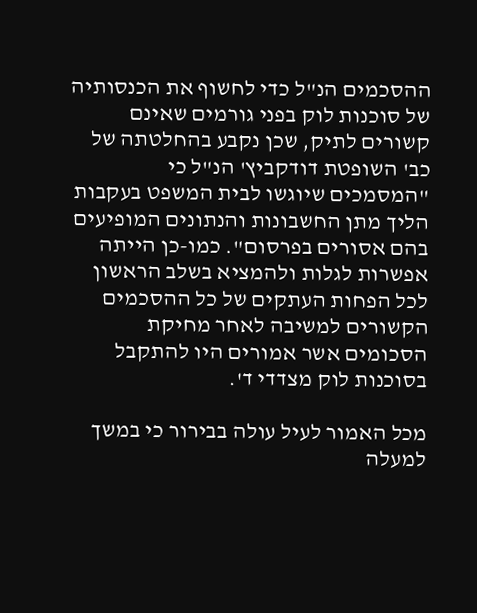ההסכמים הנ"ל כדי לחשוף את הכנסותיה של סוכנות לוק בפני גורמים שאינם קשורים לתיק, שכן נקבע בהחלטתה של כב' השופטת דודקביץ' הנ"ל כי "המסמכים שיוגשו לבית המשפט בעקבות הליך מתן החשבונות והנתונים המופיעים בהם אסורים בפרסום". כמו-כן הייתה אפשרות לגלות ולהמציא בשלב הראשון לכל הפחות העתקים של כל ההסכמים הקשורים למשיבה לאחר מחיקת הסכומים אשר אמורים היו להתקבל בסוכנות לוק מצדדי ד'.

מכל האמור לעיל עולה בבירור כי במשך למעלה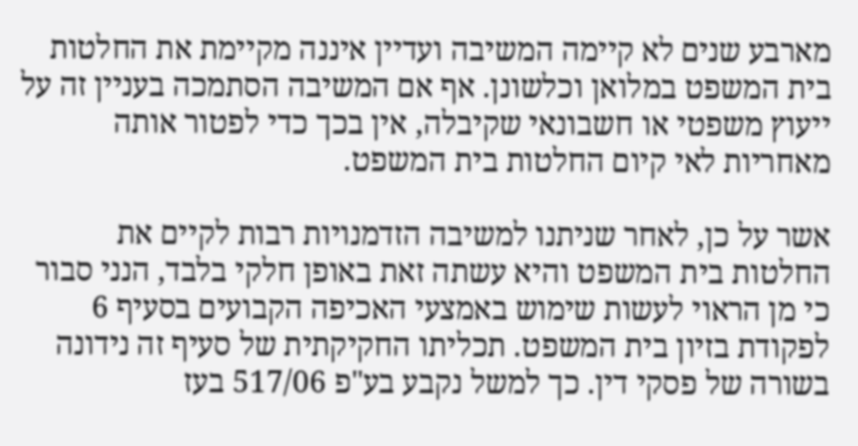מארבע שנים לא קיימה המשיבה ועדיין איננה מקיימת את החלטות בית המשפט במלואן וכלשונן. אף אם המשיבה הסתמכה בעניין זה על ייעוץ משפטי או חשבונאי שקיבלה, אין בכך כדי לפטור אותה מאחריות לאי קיום החלטות בית המשפט.

אשר על כן, לאחר שניתנו למשיבה הזדמנויות רבות לקיים את החלטות בית המשפט והיא עשתה זאת באופן חלקי בלבד, הנני סבור כי מן הראוי לעשות שימוש באמצעי האכיפה הקבועים בסעיף 6 לפקודת בזיון בית המשפט. תכליתו החקיקתית של סעיף זה נידונה בשורה של פסקי דין. כך למשל נקבע בע"פ 517/06 בעז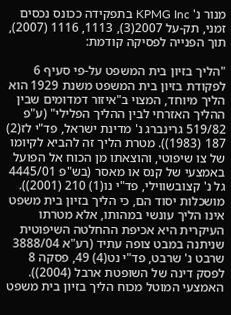מנור נ' KPMG Inc בתפקידה ככונס נכסים זמני, תק-על 2007(3), 1113, 1116 (2007), תוך הפנייה לפסיקה קודמת:

"הליך בזיון בית המשפט על-פי סעיף 6 לפקודת בזיון בית המשפט משנת 1929 הוא הליך מיוחד, המצוי ב"איזור דמדומים שבין ההליך האזרחי לבין ההליך הפלילי" (ע"פ 519/82 גרינברג נ' מדינת ישראל, פד"י לז(2) 187 (1983)). מטרת הליך זה להביא לקיומו של צו שיפוטי, והוצאתו מן הכוח אל הפועל באמצעי של קנס או מאסר (בש"פ 4445/01 גל נ' קצובשווילי, פד"י נו(1) 210 (2001)). מושכלות יסוד הם, כי הליך בזיון בית משפט אינו הליך עונשי במהותו, אלא מטרתו העיקרית היא אכיפת ההחלטה השיפוטית שניתנה במבט צופה עתיד (רע"א 3888/04 שרבט נ' שרבט, פד"י נט(4) 49, פסקה 8 לפסק דינה של השופטת ארבל (2004)). האמצעי המוטל מכוח הליך בזיון בית משפט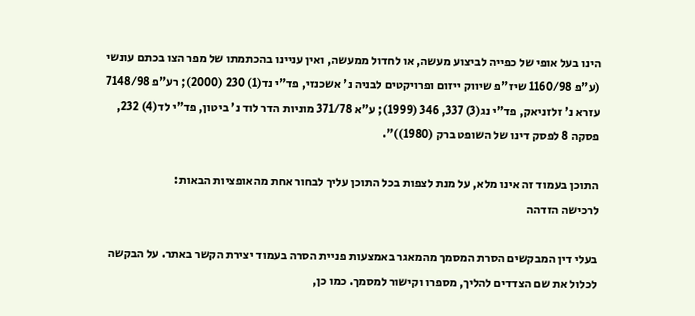הינו בעל אופי של כפייה לביצוע מעשה, או לחדול ממעשה, ואין עניינו בהכתמתו של מפר הצו בכתם עונשי (ע"פ 1160/98 שיז"פ שיווק ייזום ופרויקטים לבניה נ' אשכנזי, פד"י נד(1) 230 (2000); רע"פ 7148/98 עזרא נ' זלזניאק, פד"י נג(3) 337, 346 (1999); ע"א 371/78 מוניות הדר לוד נ' ביטון, פד"י לד(4) 232, פסקה 8 לפסק דינו של השופט ברק (1980))".

התוכן בעמוד זה אינו מלא, על מנת לצפות בכל התוכן עליך לבחור אחת מהאופציות הבאות:
לרכישה הזדהה

בעלי דין המבקשים הסרת המסמך מהמאגר באמצעות פניית הסרה בעמוד יצירת הקשר באתר. על הבקשה לכלול את שם הצדדים להליך, מספרו וקישור למסמך. כמו כן,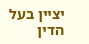יציין בעל הדין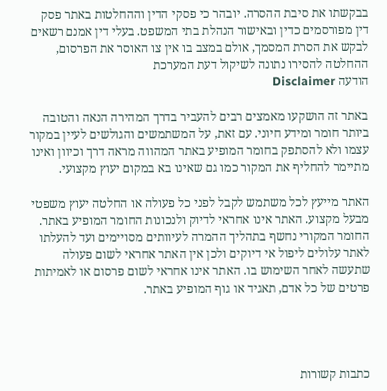בבקשתו את סיבת ההסרה. יובהר כי פסקי הדין וההחלטות באתר פסק דין מפורסמים כדין ובאישור הנהלת בתי המשפט. בעלי דין אמנם רשאים לבקש את הסרת המסמך, אולם במצב בו אין צו האוסר את הפרסום, ההחלטה להסירו נתונה לשיקול דעת המערכת
הודעה Disclaimer

באתר זה הושקעו מאמצים רבים להעביר בדרך המהירה הנאה והטובה ביותר חומר ומידע חיוני. עם זאת, על המשתמשים והגולשים לעיין במקור עצמו ולא להסתפק בחומר המופיע באתר המהווה מראה דרך וכיוון ואינו מתיימר להחליף את המקור כמו גם שאינו בא במקום יעוץ מקצועי.

האתר מייעץ לכל משתמש לקבל לפני כל פעולה או החלטה יעוץ משפטי מבעל מקצוע. האתר אינו אחראי לדיוק ולנכונות החומר המופיע באתר. החומר המקורי נחשף בתהליך ההמרה לעיוותים מסויימים ועד להעלתו לאתר עלולים ליפול אי דיוקים ולכן אין האתר אחראי לשום פעולה שתעשה לאחר השימוש בו. האתר אינו אחראי לשום פרסום או לאמיתות פרטים של כל אדם, תאגיד או גוף המופיע באתר.




כתבות קשורות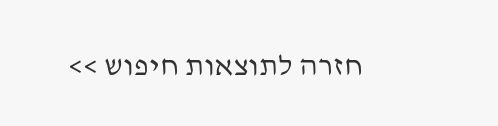חזרה לתוצאות חיפוש >>